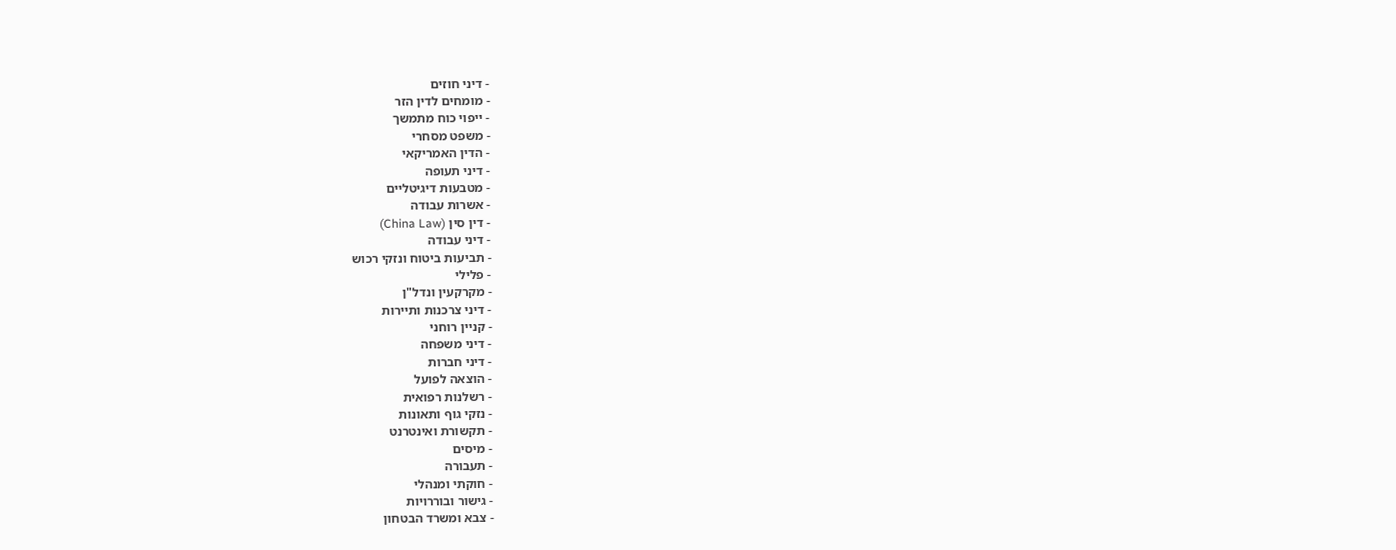- דיני חוזים
- מומחים לדין הזר
- ייפוי כוח מתמשך
- משפט מסחרי
- הדין האמריקאי
- דיני תעופה
- מטבעות דיגיטליים
- אשרות עבודה
- דין סין (China Law)
- דיני עבודה
- תביעות ביטוח ונזקי רכוש
- פלילי
- מקרקעין ונדל"ן
- דיני צרכנות ותיירות
- קניין רוחני
- דיני משפחה
- דיני חברות
- הוצאה לפועל
- רשלנות רפואית
- נזקי גוף ותאונות
- תקשורת ואינטרנט
- מיסים
- תעבורה
- חוקתי ומנהלי
- גישור ובוררויות
- צבא ומשרד הבטחון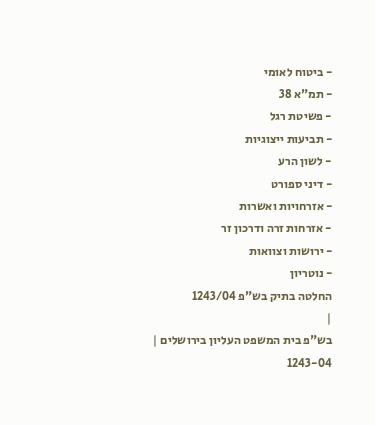- ביטוח לאומי
- תמ"א 38
- פשיטת רגל
- תביעות ייצוגיות
- לשון הרע
- דיני ספורט
- אזרחויות ואשרות
- אזרחות זרה ודרכון זר
- ירושות וצוואות
- נוטריון
החלטה בתיק בש"פ 1243/04
|
בש"פ בית המשפט העליון בירושלים |
1243-04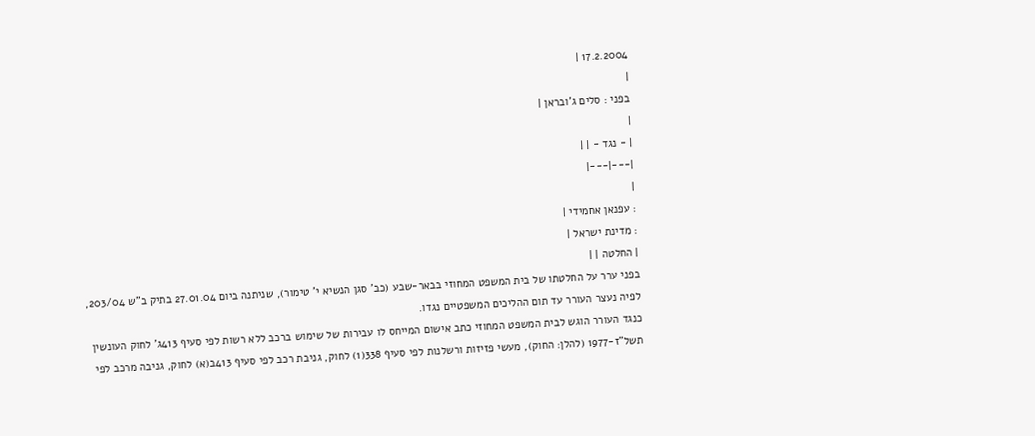17.2.2004 |
|
בפני : סלים ג'ובראן |
|
| - נגד - | |
|---|---|
|
: עפנאן אחמידי |
: מדינת ישראל |
| החלטה | |
בפני ערר על החלטתו של בית המשפט המחוזי בבאר-שבע (כב' סגן הנשיא י' טימור), שניתנה ביום 27.01.04 בתיק ב"ש 203/04, לפיה נעצר העורר עד תום ההליכים המשפטיים נגדו.
כנגד העורר הוגש לבית המשפט המחוזי כתב אישום המייחס לו עבירות של שימוש ברכב ללא רשות לפי סעיף 413ג' לחוק העונשין תשל"ז-1977 (להלן: החוק), מעשי פזיזות ורשלנות לפי סעיף 338(1) לחוק, גניבת רכב לפי סעיף 413ב(א) לחוק, גניבה מרכב לפי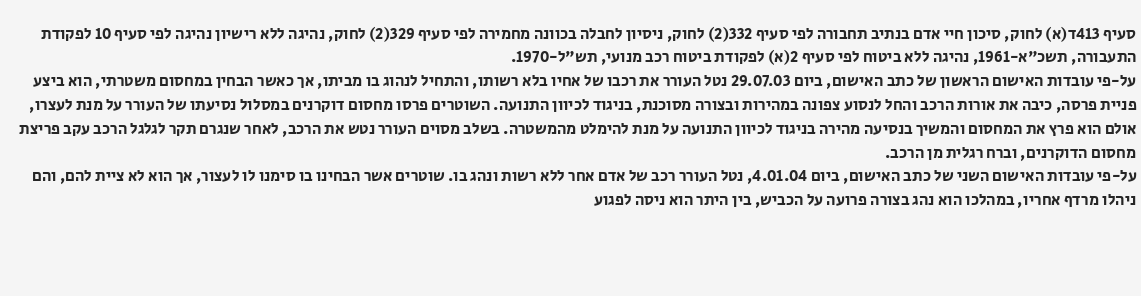סעיף 413ד(א) לחוק, סיכון חיי אדם בנתיב תחבורה לפי סעיף 332(2) לחוק, ניסיון לחבלה בכוונה מחמירה לפי סעיף 329(2) לחוק, נהיגה ללא רישיון נהיגה לפי סעיף 10 לפקודת התעבורה, תשכ"א-1961, נהיגה ללא ביטוח לפי סעיף 2(א) לפקודת ביטוח רכב מנועי, תש"ל-1970.
על-פי עובדות האישום הראשון של כתב האישום, ביום 29.07.03 נטל העורר את רכבו של אחיו בלא רשותו, והתחיל לנהוג בו מביתו, אך כאשר הבחין במחסום משטרתי, הוא ביצע פניית פרסה, כיבה את אורות הרכב והחל לנסוע צפונה במהירות ובצורה מסוכנת, בניגוד לכיוון התנועה. השוטרים פרסו מחסום דוקרנים במסלול נסיעתו של העורר על מנת לעצרו, אולם הוא פרץ את המחסום והמשיך בנסיעה מהירה בניגוד לכיוון התנועה על מנת להימלט מהמשטרה. בשלב מסוים העורר נטש את הרכב, לאחר שנגרם תקר לגלגל הרכב עקב פריצת מחסום הדוקרנים, וברח רגלית מן הרכב.
על-פי עובדות האישום השני של כתב האישום, ביום 4.01.04, נטל העורר רכב של אדם אחר ללא רשות ונהג בו. שוטרים אשר הבחינו בו סימנו לו לעצור, אך הוא לא ציית להם, והם ניהלו מרדף אחריו, במהלכו הוא נהג בצורה פרועה על הכביש, בין היתר הוא ניסה לפגוע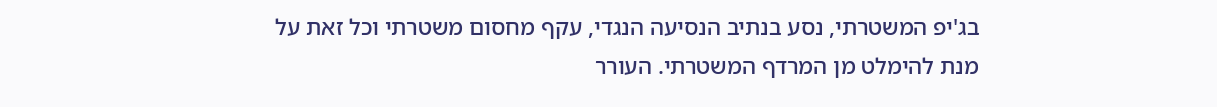בג'יפ המשטרתי, נסע בנתיב הנסיעה הנגדי, עקף מחסום משטרתי וכל זאת על מנת להימלט מן המרדף המשטרתי. העורר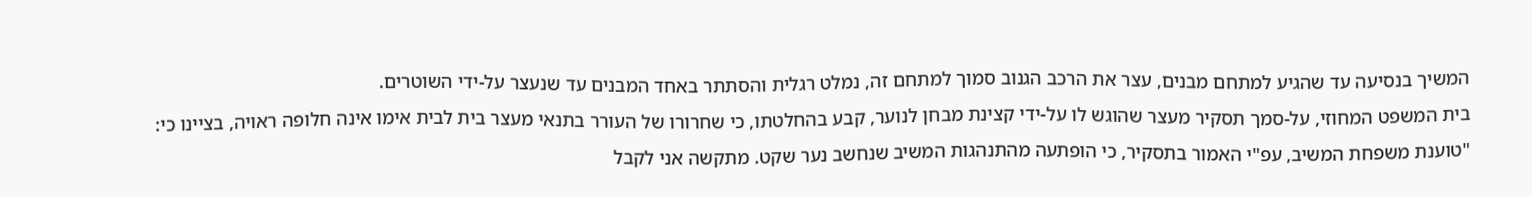המשיך בנסיעה עד שהגיע למתחם מבנים, עצר את הרכב הגנוב סמוך למתחם זה, נמלט רגלית והסתתר באחד המבנים עד שנעצר על-ידי השוטרים.
בית המשפט המחוזי, על-סמך תסקיר מעצר שהוגש לו על-ידי קצינת מבחן לנוער, קבע בהחלטתו, כי שחרורו של העורר בתנאי מעצר בית לבית אימו אינה חלופה ראויה, בציינו כי:
"טוענת משפחת המשיב, עפ"י האמור בתסקיר, כי הופתעה מהתנהגות המשיב שנחשב נער שקט. מתקשה אני לקבל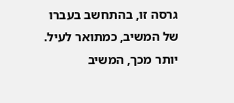גרסה זו, בהתחשב בעברו של המשיב, כמתואר לעיל. יותר מכך, המשיב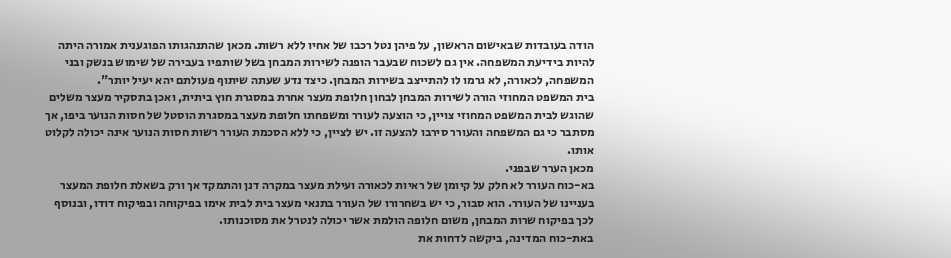הודה בעובדות שבאישום הראשון, על פיהן נטל רכבו של אחיו ללא רשות. מכאן שהתנהגותו הפוגענית אמורה היתה להיות בידיעת המשפחה. אין גם לשכוח שבעבר הופנה לשירות המבחן בשל שותפיו בעבירה של שימוש בנשק ובני המשפחה, לכאורה, לא גרמו לו להתייצב בשירות המבחן. כיצד נדע שעתה שיתוף פעולתם יהא יעיל יותר".
בית המשפט המחוזי הורה לשירות המבחן לבחון חלופת מעצר אחרת במסגרת חוץ ביתית, ואכן בתסקיר מעצר משלים שהוגש לבית המשפט המחוזי צויין, כי הוצעה לעורר ומשפחתו חלופת מעצר במסגרת הוסטל של חסות הנוער ביפו, אך מסתבר כי גם המשפחה והעורר סירבו להצעה זו. יש לציין, כי ללא הסכמת העורר רשות חסות הנוער אינה יכולה לקלוט אותו.
מכאן הערר שבפני.
בא-כוח העורר לא חלק על קיומן של ראיות לכאורה ועילת מעצר במקרה דנן והתמקד אך ורק בשאלת חלופת המעצר בעניינו של העורר. הוא סבור, כי יש בשחרורו של העורר בתנאי מעצר בית לבית אימו בפיקוחה ובפיקוח דודו, ובנוסף לכך בפיקוח שרות המבחן, משום חלופה הולמת אשר יכולה לנטרל את מסוכנותו.
באת-כוח המדינה, ביקשה לדחות את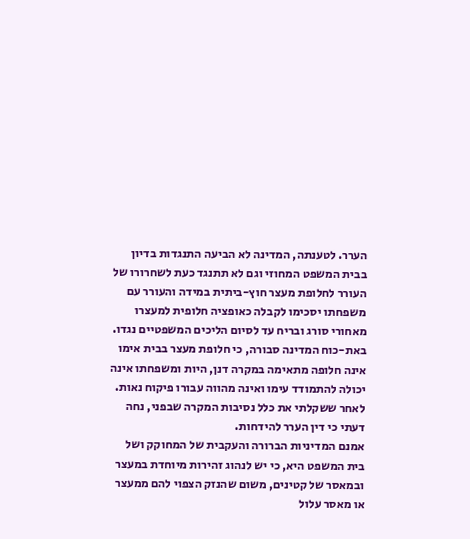הערר. לטענתה, המדינה לא הביעה התנגדות בדיון בבית המשפט המחוזי וגם לא תתנגד כעת לשחרורו של העורר לחלופת מעצר חוץ-ביתית במידה והעורר עם משפחתו יסכימו לקבלה כאופציה חלופית למעצרו מאחורי סורג ובריח עד לסיום הליכים המשפטיים נגדו. באת-כוח המדינה סבורה, כי חלופת מעצר בבית אימו אינה חלופה מתאימה במקרה דנן, היות ומשפחתו אינה יכולה להתמודד עימו ואינה מהווה עבורו פיקוח נאות.
לאחר ששקלתי את כלל נסיבות המקרה שבפני, נחה דעתי כי דין הערר להידחות.
אמנם המדיניות הברורה והעקבית של המחוקק ושל בית המשפט היא, כי יש לנהוג זהירות מיוחדת במעצר ובמאסר של קטינים, משום שהנזק הצפוי להם ממעצר או מאסר עלול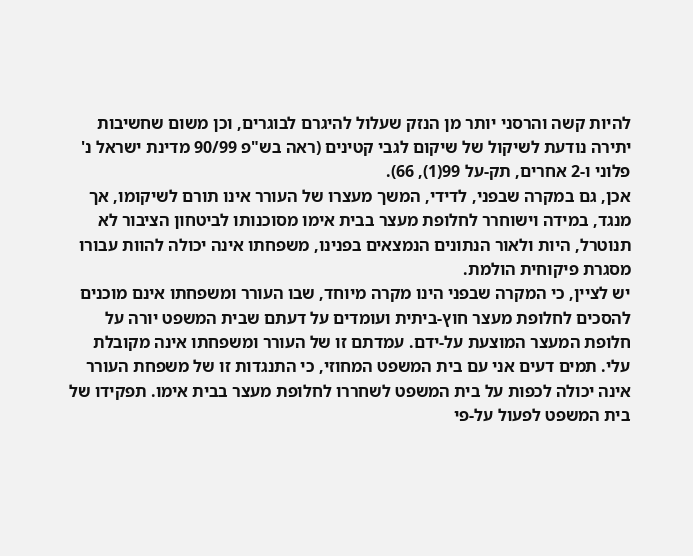להיות קשה והרסני יותר מן הנזק שעלול להיגרם לבוגרים, וכן משום שחשיבות יתירה נודעת לשיקול של שיקום לגבי קטינים (ראה בש"פ 90/99 מדינת ישראל נ' פלוני ו-2 אחרים, תק-על 99(1), 66).
אכן, גם במקרה שבפני, לדידי, המשך מעצרו של העורר אינו תורם לשיקומו, אך מנגד, במידה וישוחרר לחלופת מעצר בבית אימו מסוכנותו לביטחון הציבור לא תנוטרל, היות ולאור הנתונים הנמצאים בפנינו, משפחתו אינה יכולה להוות עבורו מסגרת פיקוחית הולמת.
יש לציין, כי המקרה שבפני הינו מקרה מיוחד, שבו העורר ומשפחתו אינם מוכנים להסכים לחלופת מעצר חוץ-ביתית ועומדים על דעתם שבית המשפט יורה על חלופת המעצר המוצעת על-ידם. עמדתם זו של העורר ומשפחתו אינה מקובלת עלי. תמים דעים אני עם בית המשפט המחוזי, כי התנגדות זו של משפחת העורר אינה יכולה לכפות על בית המשפט לשחררו לחלופת מעצר בבית אימו. תפקידו של בית המשפט לפעול על-פי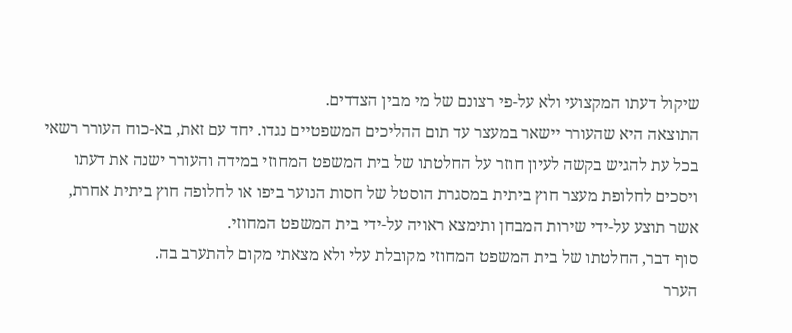שיקול דעתו המקצועי ולא על-פי רצונם של מי מבין הצדדים.
התוצאה היא שהעורר יישאר במעצר עד תום ההליכים המשפטיים נגדו. יחד עם זאת, בא-כוח העורר רשאי בכל עת להגיש בקשה לעיון חוזר על החלטתו של בית המשפט המחוזי במידה והעורר ישנה את דעתו ויסכים לחלופת מעצר חוץ ביתית במסגרת הוסטל של חסות הנוער ביפו או לחלופה חוץ ביתית אחרת, אשר תוצע על-ידי שירות המבחן ותימצא ראויה על-ידי בית המשפט המחוזי.
סוף דבר, החלטתו של בית המשפט המחוזי מקובלת עלי ולא מצאתי מקום להתערב בה.
הערר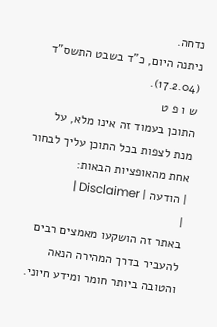נדחה.
ניתנה היום, כ"ד בשבט התשס"ד (17.2.04).
ש ו פ ט
התוכן בעמוד זה אינו מלא, על מנת לצפות בכל התוכן עליך לבחור אחת מהאופציות הבאות:
| הודעה | Disclaimer |
|
באתר זה הושקעו מאמצים רבים להעביר בדרך המהירה הנאה והטובה ביותר חומר ומידע חיוני.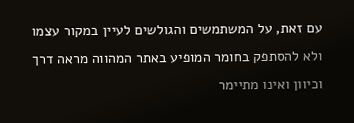עם זאת, על המשתמשים והגולשים לעיין במקור עצמו ולא להסתפק בחומר המופיע באתר המהווה מראה דרך וכיוון ואינו מתיימר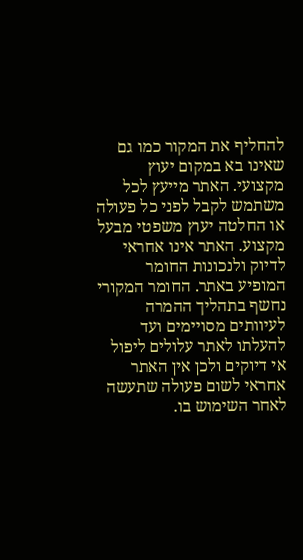להחליף את המקור כמו גם שאינו בא במקום יעוץ מקצועי. האתר מייעץ לכל משתמש לקבל לפני כל פעולה או החלטה יעוץ משפטי מבעל מקצוע. האתר אינו אחראי לדיוק ולנכונות החומר המופיע באתר. החומר המקורי נחשף בתהליך ההמרה לעיוותים מסויימים ועד להעלתו לאתר עלולים ליפול אי דיוקים ולכן אין האתר אחראי לשום פעולה שתעשה לאחר השימוש בו.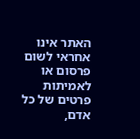האתר אינו אחראי לשום פרסום או לאמיתות פרטים של כל אדם,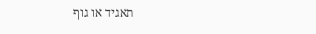תאגיד או גוף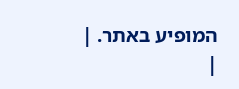המופיע באתר. |
|